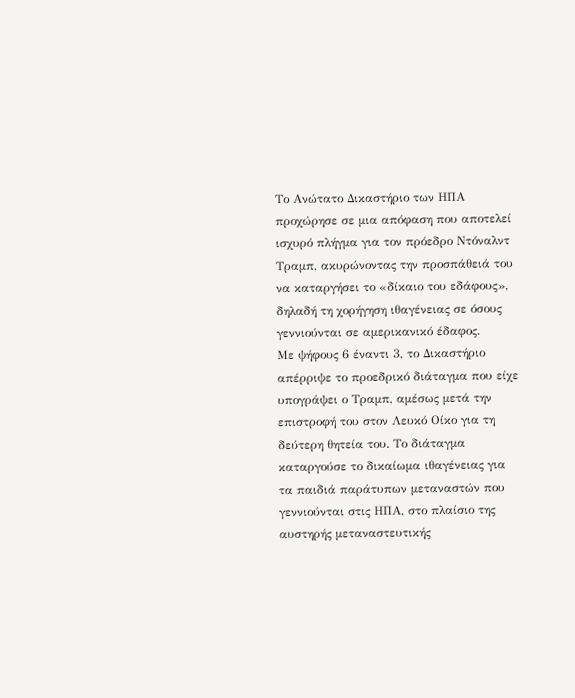Το Ανώτατο Δικαστήριο των ΗΠΑ προχώρησε σε μια απόφαση που αποτελεί ισχυρό πλήγμα για τον πρόεδρο Ντόναλντ Τραμπ, ακυρώνοντας την προσπάθειά του να καταργήσει το «δίκαιο του εδάφους», δηλαδή τη χορήγηση ιθαγένειας σε όσους γεννιούνται σε αμερικανικό έδαφος.
Με ψήφους 6 έναντι 3, το Δικαστήριο απέρριψε το προεδρικό διάταγμα που είχε υπογράψει ο Τραμπ, αμέσως μετά την επιστροφή του στον Λευκό Οίκο για τη δεύτερη θητεία του. Το διάταγμα καταργούσε το δικαίωμα ιθαγένειας για τα παιδιά παράτυπων μεταναστών που γεννιούνται στις ΗΠΑ, στο πλαίσιο της αυστηρής μεταναστευτικής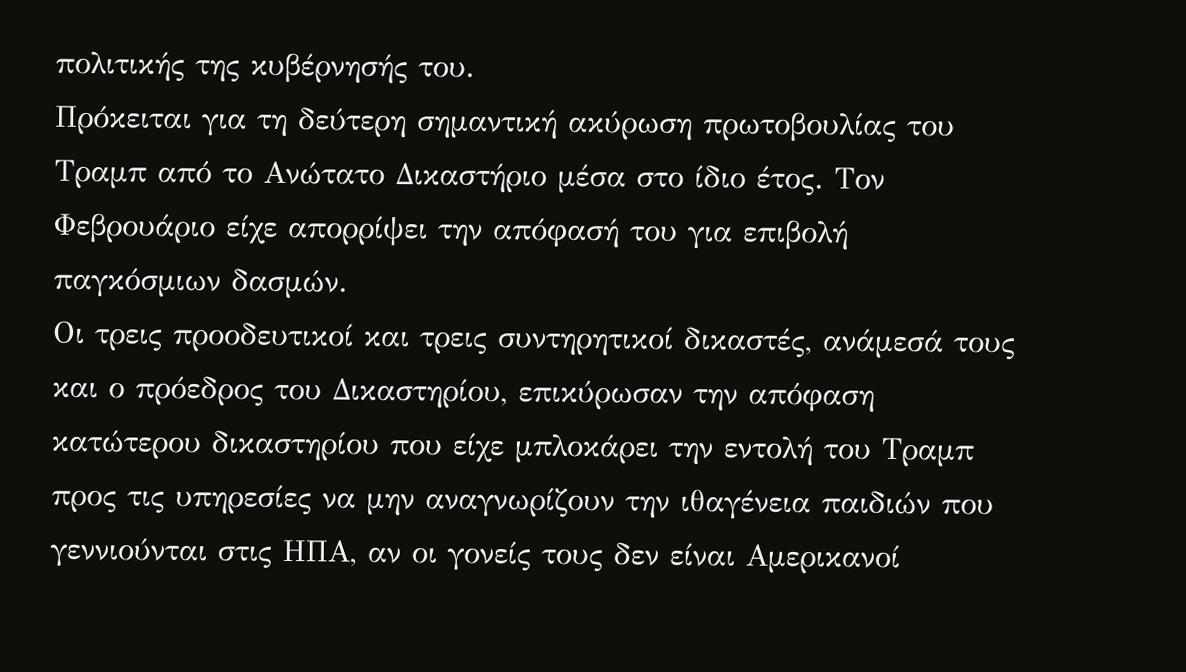πολιτικής της κυβέρνησής του.
Πρόκειται για τη δεύτερη σημαντική ακύρωση πρωτοβουλίας του Τραμπ από το Ανώτατο Δικαστήριο μέσα στο ίδιο έτος. Τον Φεβρουάριο είχε απορρίψει την απόφασή του για επιβολή παγκόσμιων δασμών.
Οι τρεις προοδευτικοί και τρεις συντηρητικοί δικαστές, ανάμεσά τους και ο πρόεδρος του Δικαστηρίου, επικύρωσαν την απόφαση κατώτερου δικαστηρίου που είχε μπλοκάρει την εντολή του Τραμπ προς τις υπηρεσίες να μην αναγνωρίζουν την ιθαγένεια παιδιών που γεννιούνται στις ΗΠΑ, αν οι γονείς τους δεν είναι Αμερικανοί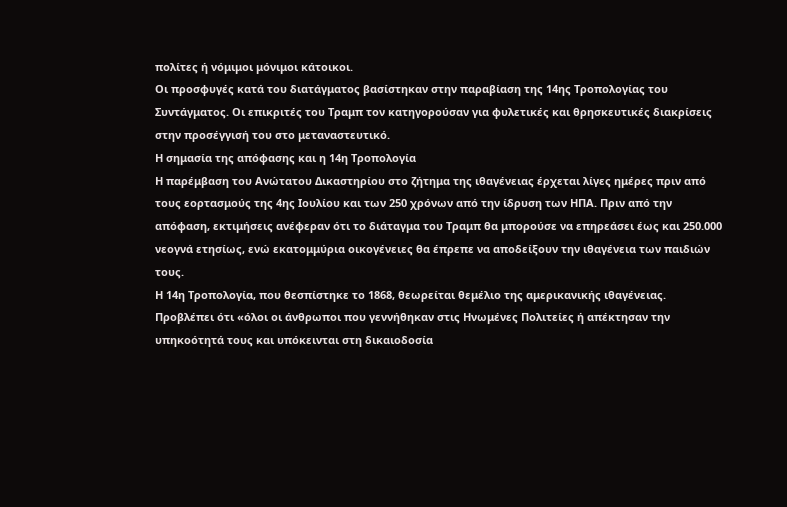πολίτες ή νόμιμοι μόνιμοι κάτοικοι.
Οι προσφυγές κατά του διατάγματος βασίστηκαν στην παραβίαση της 14ης Τροπολογίας του Συντάγματος. Οι επικριτές του Τραμπ τον κατηγορούσαν για φυλετικές και θρησκευτικές διακρίσεις στην προσέγγισή του στο μεταναστευτικό.
Η σημασία της απόφασης και η 14η Τροπολογία
Η παρέμβαση του Ανώτατου Δικαστηρίου στο ζήτημα της ιθαγένειας έρχεται λίγες ημέρες πριν από τους εορτασμούς της 4ης Ιουλίου και των 250 χρόνων από την ίδρυση των ΗΠΑ. Πριν από την απόφαση, εκτιμήσεις ανέφεραν ότι το διάταγμα του Τραμπ θα μπορούσε να επηρεάσει έως και 250.000 νεογνά ετησίως, ενώ εκατομμύρια οικογένειες θα έπρεπε να αποδείξουν την ιθαγένεια των παιδιών τους.
Η 14η Τροπολογία, που θεσπίστηκε το 1868, θεωρείται θεμέλιο της αμερικανικής ιθαγένειας. Προβλέπει ότι «όλοι οι άνθρωποι που γεννήθηκαν στις Ηνωμένες Πολιτείες ή απέκτησαν την υπηκοότητά τους και υπόκεινται στη δικαιοδοσία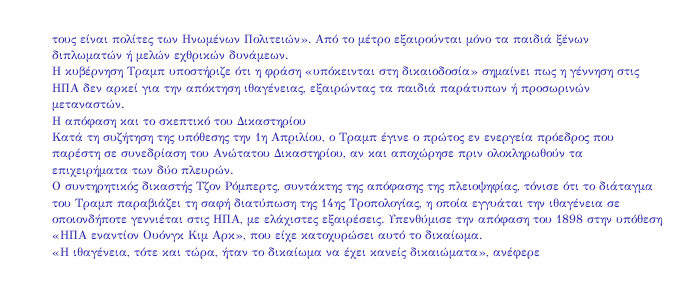τους είναι πολίτες των Ηνωμένων Πολιτειών». Από το μέτρο εξαιρούνται μόνο τα παιδιά ξένων διπλωματών ή μελών εχθρικών δυνάμεων.
Η κυβέρνηση Τραμπ υποστήριζε ότι η φράση «υπόκεινται στη δικαιοδοσία» σημαίνει πως η γέννηση στις ΗΠΑ δεν αρκεί για την απόκτηση ιθαγένειας, εξαιρώντας τα παιδιά παράτυπων ή προσωρινών μεταναστών.
Η απόφαση και το σκεπτικό του Δικαστηρίου
Κατά τη συζήτηση της υπόθεσης την 1η Απριλίου, ο Τραμπ έγινε ο πρώτος εν ενεργεία πρόεδρος που παρέστη σε συνεδρίαση του Ανώτατου Δικαστηρίου, αν και αποχώρησε πριν ολοκληρωθούν τα επιχειρήματα των δύο πλευρών.
Ο συντηρητικός δικαστής Τζον Ρόμπερτς, συντάκτης της απόφασης της πλειοψηφίας, τόνισε ότι το διάταγμα του Τραμπ παραβιάζει τη σαφή διατύπωση της 14ης Τροπολογίας, η οποία εγγυάται την ιθαγένεια σε οποιονδήποτε γεννιέται στις ΗΠΑ, με ελάχιστες εξαιρέσεις. Υπενθύμισε την απόφαση του 1898 στην υπόθεση «ΗΠΑ εναντίον Ουόνγκ Κιμ Αρκ», που είχε κατοχυρώσει αυτό το δικαίωμα.
«Η ιθαγένεια, τότε και τώρα, ήταν το δικαίωμα να έχει κανείς δικαιώματα», ανέφερε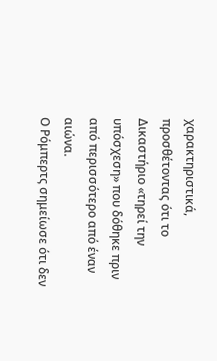χαρακτηριστικά, προσθέτοντας ότι το Δικαστήριο «τηρεί την υπόσχεση» που δόθηκε πριν από περισσότερο από έναν αιώνα.
Ο Ρόμπερτς σημείωσε ότι δεν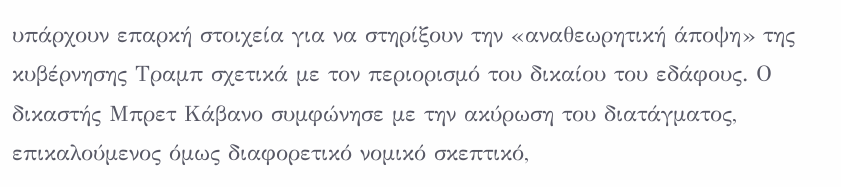υπάρχουν επαρκή στοιχεία για να στηρίξουν την «αναθεωρητική άποψη» της κυβέρνησης Τραμπ σχετικά με τον περιορισμό του δικαίου του εδάφους. Ο δικαστής Μπρετ Κάβανο συμφώνησε με την ακύρωση του διατάγματος, επικαλούμενος όμως διαφορετικό νομικό σκεπτικό,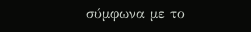σύμφωνα με το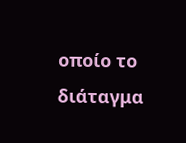οποίο το διάταγμα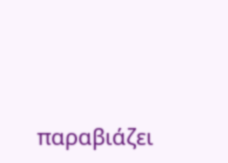παραβιάζει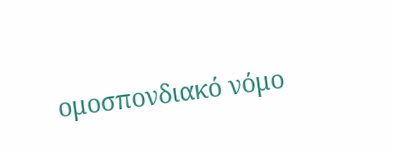ομοσπονδιακό νόμο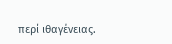περί ιθαγένειας.